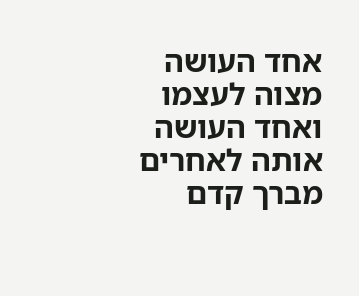אחד העושה מצוה לעצמו ואחד העושה אותה לאחרים מברך קדם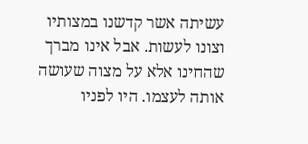עשיתה אשר קדשנו במצותיו וצונו לעשות. אבל אינו מברך שהחינו אלא על מצוה שעושה אותה לעצמו. היו לפניו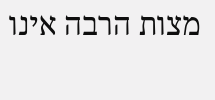מצות הרבה אינו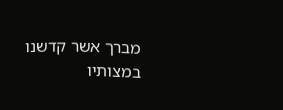מברך אשר קדשנו במצותיו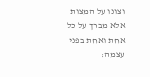וצונו על המצות אלא מברך על כל אחת ואחת בפני עצמה: